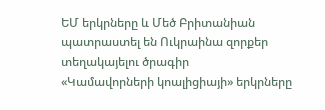ԵՄ երկրները և Մեծ Բրիտանիան պատրաստել են Ուկրաինա զորքեր տեղակայելու ծրագիր
«Կամավորների կոալիցիայի» երկրները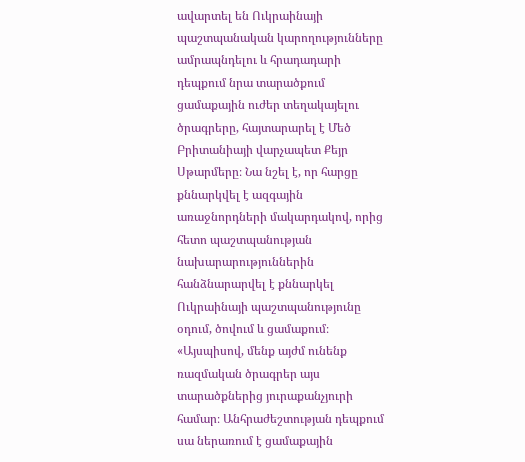ավարտել են Ուկրաինայի պաշտպանական կարողությունները ամրապնդելու և հրադադարի դեպքում նրա տարածքում ցամաքային ուժեր տեղակայելու ծրագրերը, հայտարարել է Մեծ Բրիտանիայի վարչապետ Քեյր Սթարմերը։ Նա նշել է, որ հարցը քննարկվել է ազգային առաջնորդների մակարդակով, որից հետո պաշտպանության նախարարություններին հանձնարարվել է քննարկել Ուկրաինայի պաշտպանությունը օդում, ծովում և ցամաքում։ «Այսպիսով, մենք այժմ ունենք ռազմական ծրագրեր այս տարածքներից յուրաքանչյուրի համար։ Անհրաժեշտության դեպքում սա ներառում է ցամաքային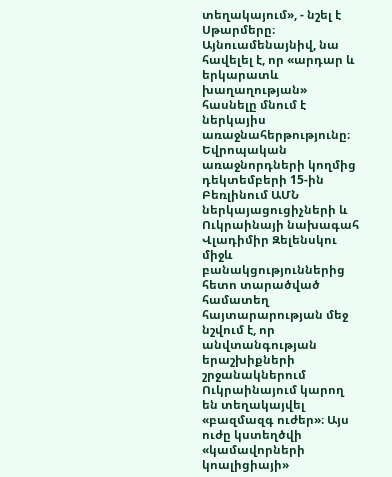տեղակայում», - նշել է Սթարմերը։ Այնուամենայնիվ, նա հավելել է, որ «արդար և երկարատև խաղաղության» հասնելը մնում է ներկայիս առաջնահերթությունը։
Եվրոպական առաջնորդների կողմից դեկտեմբերի 15-ին Բեռլինում ԱՄՆ ներկայացուցիչների և Ուկրաինայի նախագահ Վլադիմիր Զելենսկու միջև բանակցություններից հետո տարածված համատեղ հայտարարության մեջ նշվում է, որ անվտանգության երաշխիքների շրջանակներում Ուկրաինայում կարող են տեղակայվել «բազմազգ ուժեր»։ Այս ուժը կստեղծվի «կամավորների կոալիցիայի»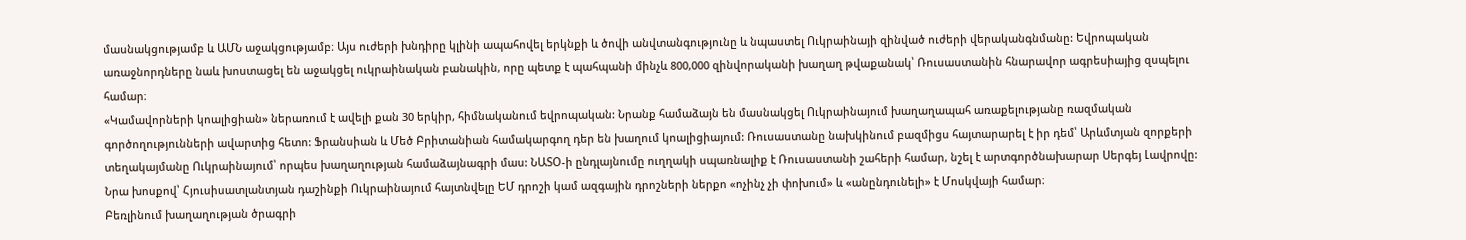մասնակցությամբ և ԱՄՆ աջակցությամբ։ Այս ուժերի խնդիրը կլինի ապահովել երկնքի և ծովի անվտանգությունը և նպաստել Ուկրաինայի զինված ուժերի վերականգնմանը: Եվրոպական առաջնորդները նաև խոստացել են աջակցել ուկրաինական բանակին, որը պետք է պահպանի մինչև 800,000 զինվորականի խաղաղ թվաքանակ՝ Ռուսաստանին հնարավոր ագրեսիայից զսպելու համար։
«Կամավորների կոալիցիան» ներառում է ավելի քան 30 երկիր, հիմնականում եվրոպական: Նրանք համաձայն են մասնակցել Ուկրաինայում խաղաղապահ առաքելությանը ռազմական գործողությունների ավարտից հետո: Ֆրանսիան և Մեծ Բրիտանիան համակարգող դեր են խաղում կոալիցիայում: Ռուսաստանը նախկինում բազմիցս հայտարարել է իր դեմ՝ Արևմտյան զորքերի տեղակայմանը Ուկրաինայում՝ որպես խաղաղության համաձայնագրի մաս: ՆԱՏՕ-ի ընդլայնումը ուղղակի սպառնալիք է Ռուսաստանի շահերի համար, նշել է արտգործնախարար Սերգեյ Լավրովը: Նրա խոսքով՝ Հյուսիսատլանտյան դաշինքի Ուկրաինայում հայտնվելը ԵՄ դրոշի կամ ազգային դրոշների ներքո «ոչինչ չի փոխում» և «անընդունելի» է Մոսկվայի համար։
Բեռլինում խաղաղության ծրագրի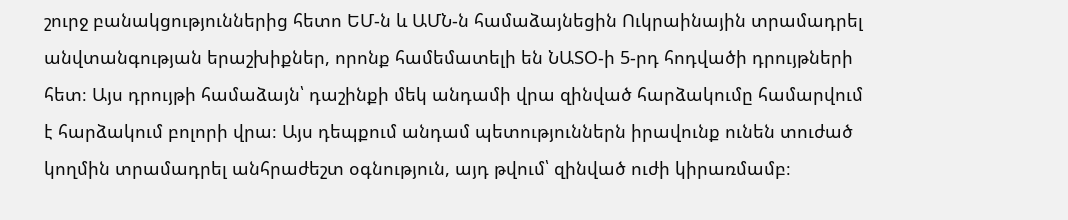շուրջ բանակցություններից հետո ԵՄ-ն և ԱՄՆ-ն համաձայնեցին Ուկրաինային տրամադրել անվտանգության երաշխիքներ, որոնք համեմատելի են ՆԱՏՕ-ի 5-րդ հոդվածի դրույթների հետ։ Այս դրույթի համաձայն՝ դաշինքի մեկ անդամի վրա զինված հարձակումը համարվում է հարձակում բոլորի վրա։ Այս դեպքում անդամ պետություններն իրավունք ունեն տուժած կողմին տրամադրել անհրաժեշտ օգնություն, այդ թվում՝ զինված ուժի կիրառմամբ։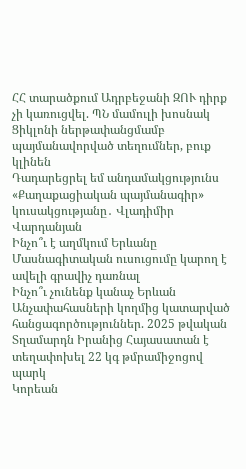ՀՀ տարածքում Ադրբեջանի ԶՈՒ դիրք չի կառուցվել. ՊՆ մամուլի խոսնակ
Ցիկլոնի ներթափանցմամբ պայմանավորված տեղումներ, բուք կլինեն
Դադարեցրել եմ անդամակցությունս «Քաղաքացիական պայմանագիր» կուսակցությանը․ Վլադիմիր Վարդանյան
Ինչո՞ւ է աղմկում Երևանը
Մասնագիտական ուսուցումը կարող է ավելի գրավիչ դառնալ
Ինչո՞ւ չունենք կանաչ Երևան
Անչափահասների կողմից կատարված հանցագործություններ. 2025 թվական
Տղամարդն Իրանից Հայասատան է տեղափոխել 22 կգ թմրամիջոցով պարկ
Կորեան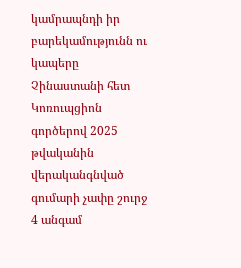կամրապնդի իր բարեկամությունն ու կապերը Չինաստանի հետ
Կոռուպցիոն գործերով 2025 թվականին վերականգնված գումարի չափը շուրջ 4 անգամ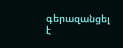գերազանցել է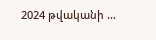2024 թվականի ...